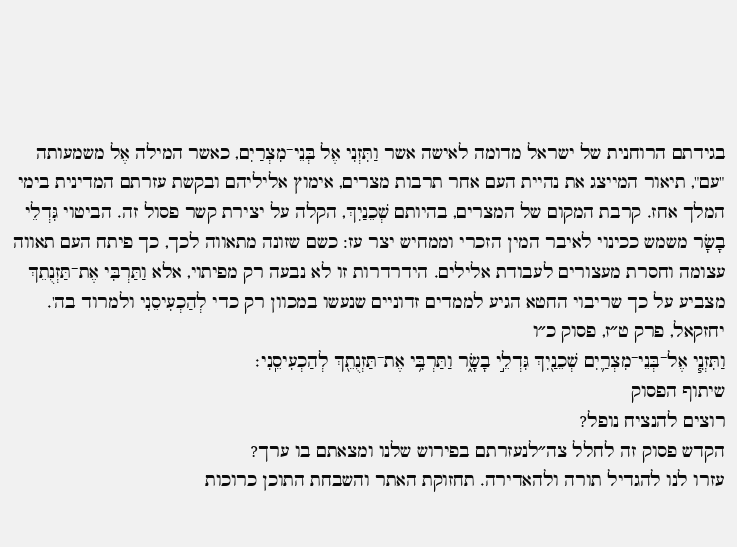בגידתם הרוחנית של ישראל מדומה לאישה אשר וַתִּזְנִי אֶל בְּנֵי־מִצְרַיִם, כאשר המילה אֶל משמעותה "עם", תיאור המייצג את נהיית העם אחר תרבות מצרים, אימוץ אליליהם ובקשת עזרתם המדינית בימי המלך אחז. קרבת המקום של המצרים, בהיותם שְׁכֵנַיִךְ, הקלה על יצירת קשר פסול זה. הביטוי גִּדְלֵי בָשָׂר משמש ככינוי לאיבר המין הזכרי וממחיש יצר עז: כשם שזונה מתאווה לכך, כך פיתח העם תאווה עצומה וחסרת מעצורים לעבודת אלילים. הידרדרות זו לא נבעה רק מפיתוי, אלא וַתַּרְבִּי אֶת־תַּזְנֻתֵךְ מצביע על כך שריבוי החטא הגיע לממדים זדוניים שנעשו במכוון רק כדי לְהַכְעִיסֵנִי ולמרוד בה'.
יחזקאל, פרק ט״ז, פסוק כ״ו
וַתִּזְנִ֧י אֶל־בְּנֵי־מִצְרַ֛יִם שְׁכֵנַ֖יִךְ גִּדְלֵ֣י בָשָׂ֑ר וַתַּרְבִּ֥י אֶת־תַּזְנֻתֵ֖ךְ לְהַכְעִיסֵֽנִי׃
שיתוף הפסוק
רוצים להנציח נופל?
הקדש פסוק זה לחלל צה״לנעזרתם בפירוש שלנו ומצאתם בו ערך?
עזרו לנו להגדיל תורה ולהאדירה. תחזוקת האתר והשבחת התוכן כרוכות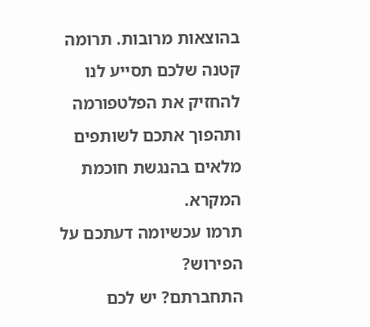בהוצאות מרובות. תרומה קטנה שלכם תסייע לנו להחזיק את הפלטפורמה ותהפוך אתכם לשותפים מלאים בהנגשת חוכמת המקרא.
תרמו עכשיומה דעתכם על הפירוש?
התחברתם? יש לכם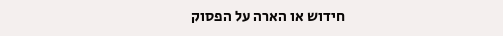חידוש או הארה על הפסוק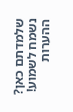שלמדתם כאן? נשמח לשמוע!
ההערות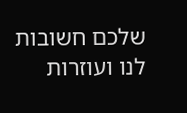שלכם חשובות לנו ועוזרות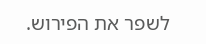לשפר את הפירוש.